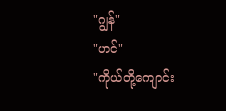"ဂျွန်"
"ဟင်"
"ကိုယ်တို့ကျောင်း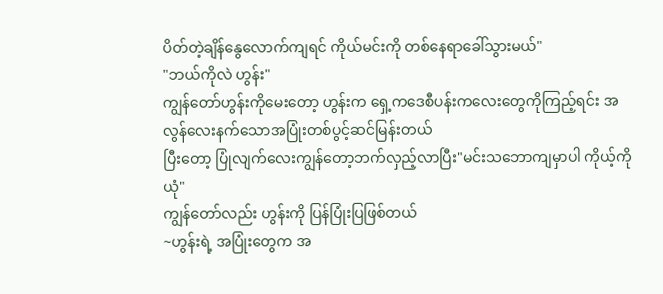ပိတ်တဲ့ချိန်နွေလောက်ကျရင် ကိုယ်မင်းကို တစ်နေရာခေါ်သွားမယ်"
"ဘယ်ကိုလဲ ဟွန်း"
ကျွန်တော်ဟွန်းကိုမေးတော့ ဟွန်းက ရှေ့ကဒေစီပန်းကလေးတွေကိုကြည့်ရင်း အလွန်လေးနက်သောအပြုံးတစ်ပွင့်ဆင်မြန်းတယ်
ပြီးတော့ ပြုံလျက်လေးကျွန်တော့ဘက်လှည့်လာပြီး"မင်းသဘောကျမှာပါ ကိုယ့်ကိုယုံ"
ကျွန်တော်လည်း ဟွန်းကို ပြန်ပြုံးပြဖြစ်တယ်
~ဟွန်းရဲ့ အပြုံးတွေက အ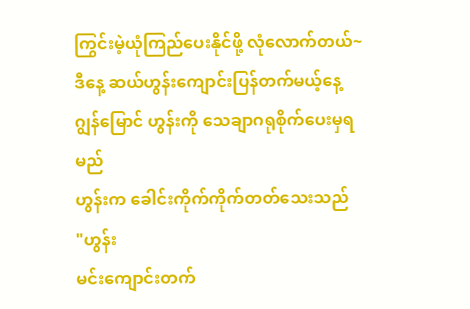ကြွင်းမဲ့ယုံကြည်ပေးနိုင်ဖို့ လုံလောက်တယ်~
ဒီနေ့ ဆယ်ဟွန်းကျောင်းပြန်တက်မယ့်နေ့
ဂျွန်မြောင် ဟွန်းကို သေချာဂရုစိုက်ပေးမှရမည်
ဟွန်းက ခေါင်းကိုက်ကိုက်တတ်သေးသည်
"ဟွန်း
မင်းကျောင်းတက်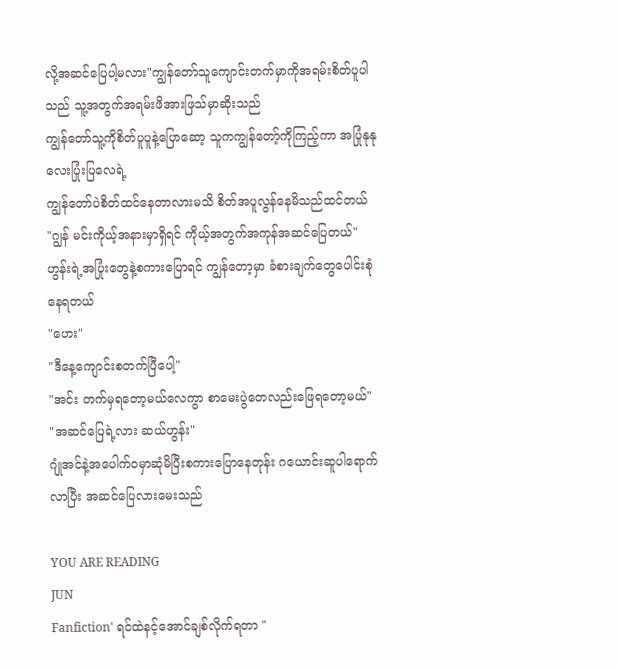လို့အဆင်ပြေပါ့မလား"ကျွန်တော်သူကျောင်းတက်မှာကိုအရမ်းစိတ်ပူပါသည် သူ့အတွက်အရမ်းဖိအားဖြသ်မှာဆိုးသည်
ကျွန်တော်သူ့ကိုစိတ်ပူပူနဲ့ပြောဆော့ သူကကျွန်တော့်ကိုကြည့်ကာ အပြုံနုနုလေးပြုံးပြလေရဲ့
ကျွန်တော်ပဲစိတ်ထင်နေတာလားမသိ စိတ်အပူလွန်နေမိသည်ထင်တယ်
"ဂျွန် မင်းကိုယ့်အနားမှာရှိရင် ကိုယ့်အတွက်အကုန်အဆင်ပြေတယ်"
ဟွန်းရဲ့အပြုံးတွေနဲ့စကားပြောရင် ကျွန်တော့မှာ ခံစားချက်တွေပေါင်းစုံနေရတယ်
"ဟေး"
"ဒီနေ့ကျောင်းစတက်ပြီပေါ့"
"အင်း တက်မှရတော့မယ်လေကွာ စာမေးပွဲတေလည်းဖြေရတော့မယ်"
"အဆင်ပြေရဲ့လား ဆယ်ဟွန်း"
ဂျုံအင်နဲ့အပေါက်ဝမှာဆုံမိပြီးစကားပြောနေတုန်း ဂယောင်းဆူပါရောက်လာပြီး အဆင်ပြေလားမေးသည်

YOU ARE READING
JUN
Fanfiction' ရင်ထဲနင့်အောင်ချစ်လိုက်ရတာ "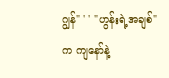ဂျွန်" ' ' "ဟွန်းရဲ့အချစ်" က ကျနော်နဲ့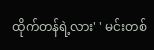ထိုက်တန်ရဲ့လား' ' မင်းတစ်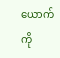ယောက်ကို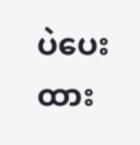ပဲပေးထား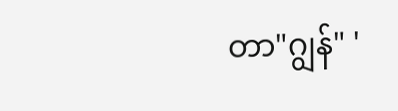တာ"ဂျွန်" '